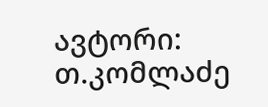ავტორი: თ.კომლაძე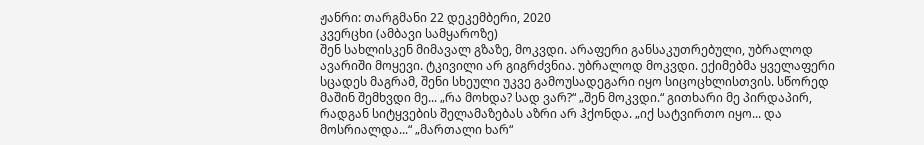ჟანრი: თარგმანი 22 დეკემბერი, 2020
კვერცხი (ამბავი სამყაროზე)
შენ სახლისკენ მიმავალ გზაზე, მოკვდი. არაფერი განსაკუთრებული, უბრალოდ ავარიში მოყევი. ტკივილი არ გიგრძვნია. უბრალოდ მოკვდი. ექიმებმა ყველაფერი სცადეს მაგრამ, შენი სხეული უკვე გამოუსადეგარი იყო სიცოცხლისთვის. სწორედ მაშინ შემხვდი მე... „რა მოხდა? სად ვარ?“ „შენ მოკვდი.“ გითხარი მე პირდაპირ, რადგან სიტყვების შელამაზებას აზრი არ ჰქონდა. „იქ სატვირთო იყო... და მოსრიალდა...“ „მართალი ხარ“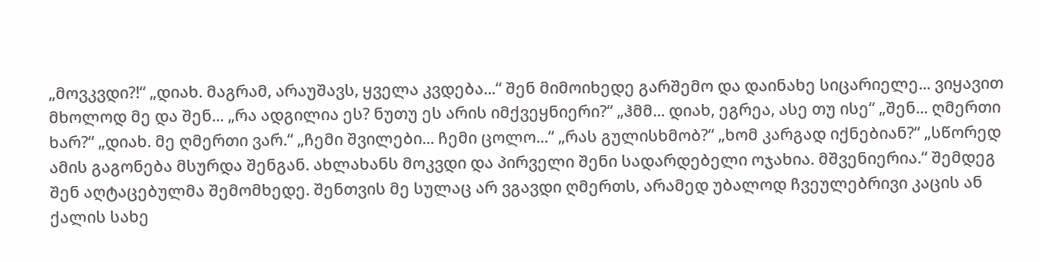„მოვკვდი?!“ „დიახ. მაგრამ, არაუშავს, ყველა კვდება...“ შენ მიმოიხედე გარშემო და დაინახე სიცარიელე... ვიყავით მხოლოდ მე და შენ... „რა ადგილია ეს? ნუთუ ეს არის იმქვეყნიერი?“ „ჰმმ... დიახ, ეგრეა, ასე თუ ისე“ „შენ... ღმერთი ხარ?“ „დიახ. მე ღმერთი ვარ.“ „ჩემი შვილები... ჩემი ცოლო...“ „რას გულისხმობ?“ „ხომ კარგად იქნებიან?“ „სწორედ ამის გაგონება მსურდა შენგან. ახლახანს მოკვდი და პირველი შენი სადარდებელი ოჯახია. მშვენიერია.“ შემდეგ შენ აღტაცებულმა შემომხედე. შენთვის მე სულაც არ ვგავდი ღმერთს, არამედ უბალოდ ჩვეულებრივი კაცის ან ქალის სახე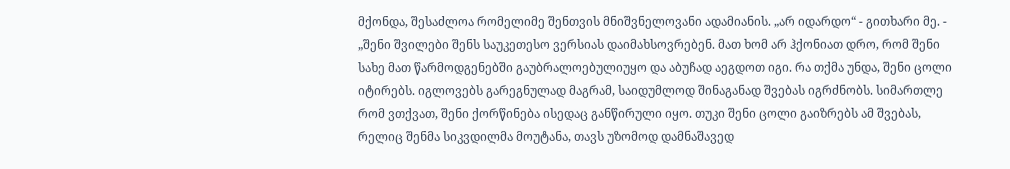მქონდა, შესაძლოა რომელიმე შენთვის მნიშვნელოვანი ადამიანის. „არ იდარდო“ - გითხარი მე. - „შენი შვილები შენს საუკეთესო ვერსიას დაიმახსოვრებენ. მათ ხომ არ ჰქონიათ დრო, რომ შენი სახე მათ წარმოდგენებში გაუბრალოებულიუყო და აბუჩად აეგდოთ იგი. რა თქმა უნდა, შენი ცოლი იტირებს. იგლოვებს გარეგნულად მაგრამ, საიდუმლოდ შინაგანად შვებას იგრძნობს. სიმართლე რომ ვთქვათ, შენი ქორწინება ისედაც განწირული იყო. თუკი შენი ცოლი გაიზრებს ამ შვებას, რელიც შენმა სიკვდილმა მოუტანა, თავს უზომოდ დამნაშავედ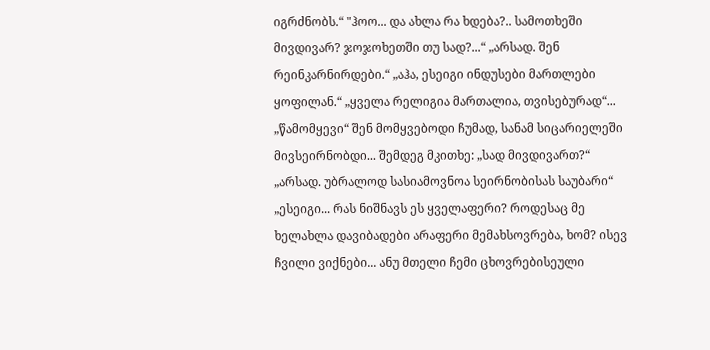იგრძნობს.“ "ჰოო... და ახლა რა ხდება?.. სამოთხეში მივდივარ? ჯოჯოხეთში თუ სად?...“ „არსად. შენ რეინკარნირდები.“ „აჰა, ესეიგი ინდუსები მართლები ყოფილან.“ „ყველა რელიგია მართალია, თვისებურად“... „წამომყევი“ შენ მომყვებოდი ჩუმად, სანამ სიცარიელეში მივსეირნობდი... შემდეგ მკითხე: „სად მივდივართ?“ „არსად. უბრალოდ სასიამოვნოა სეირნობისას საუბარი“ „ესეიგი... რას ნიშნავს ეს ყველაფერი? როდესაც მე ხელახლა დავიბადები არაფერი მემახსოვრება, ხომ? ისევ ჩვილი ვიქნები... ანუ მთელი ჩემი ცხოვრებისეული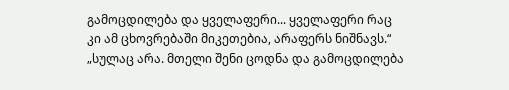გამოცდილება და ყველაფერი... ყველაფერი რაც კი ამ ცხოვრებაში მიკეთებია, არაფერს ნიშნავს.“ „სულაც არა. მთელი შენი ცოდნა და გამოცდილება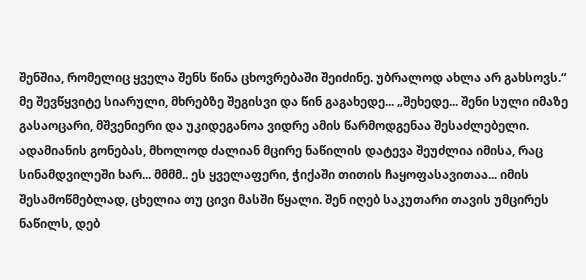შენშია, რომელიც ყველა შენს წინა ცხოვრებაში შეიძინე. უბრალოდ ახლა არ გახსოვს.“ მე შევწყვიტე სიარული, მხრებზე შეგისვი და წინ გაგახედე... „შეხედე... შენი სული იმაზე გასაოცარი, მშვენიერი და უკიდეგანოა ვიდრე ამის წარმოდგენაა შესაძლებელი. ადამიანის გონებას, მხოლოდ ძალიან მცირე ნაწილის დატევა შეუძლია იმისა, რაც სინამდვილეში ხარ... მმმმ.. ეს ყველაფერი, ჭიქაში თითის ჩაყოფასავითაა... იმის შესამოწმებლად, ცხელია თუ ცივი მასში წყალი. შენ იღებ საკუთარი თავის უმცირეს ნაწილს, დებ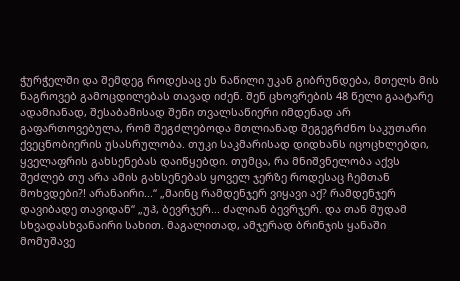ჭურჭელში და შემდეგ როდესაც ეს ნაწილი უკან გიბრუნდება, მთელს მის ნაგროვებ გამოცდილებას თავად იძენ. შენ ცხოვრების 48 წელი გაატარე ადამიანად, შესაბამისად შენი თვალსაწიერი იმდენად არ გაფართოვებულა, რომ შეგძლებოდა მთლიანად შეგეგრძნო საკუთარი ქვეცნობიერის უსასრულობა. თუკი საკმარისად დიდხანს იცოცხლებდი, ყველაფრის გახსენებას დაიწყებდი. თუმცა, რა მნიშვნელობა აქვს შეძლებ თუ არა ამის გახსენებას ყოველ ჯერზე როდესაც ჩემთან მოხვდები?! არანაირი...“ „მაინც რამდენჯერ ვიყავი აქ? რამდენჯერ დავიბადე თავიდან“ „უჰ, ბევრჯერ... ძალიან ბევრჯერ. და თან მუდამ სხვადასხვანაირი სახით. მაგალითად, ამჯერად ბრინჯის ყანაში მომუშავე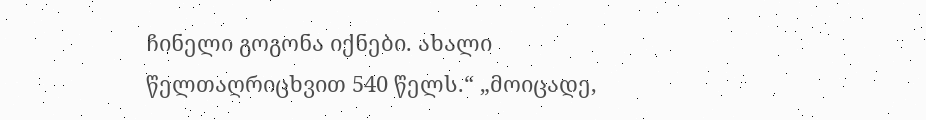ჩინელი გოგონა იქნები. ახალი წელთაღრიცხვით 540 წელს.“ „მოიცადე,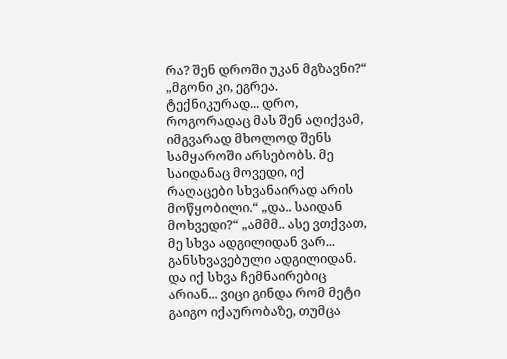რა? შენ დროში უკან მგზავნი?“ „მგონი კი, ეგრეა. ტექნიკურად... დრო, როგორადაც მას შენ აღიქვამ, იმგვარად მხოლოდ შენს სამყაროში არსებობს. მე საიდანაც მოვედი, იქ რაღაცები სხვანაირად არის მოწყობილი.“ „და.. საიდან მოხვედი?“ „ამმმ.. ასე ვთქვათ, მე სხვა ადგილიდან ვარ... განსხვავებული ადგილიდან. და იქ სხვა ჩემნაირებიც არიან... ვიცი გინდა რომ მეტი გაიგო იქაურობაზე, თუმცა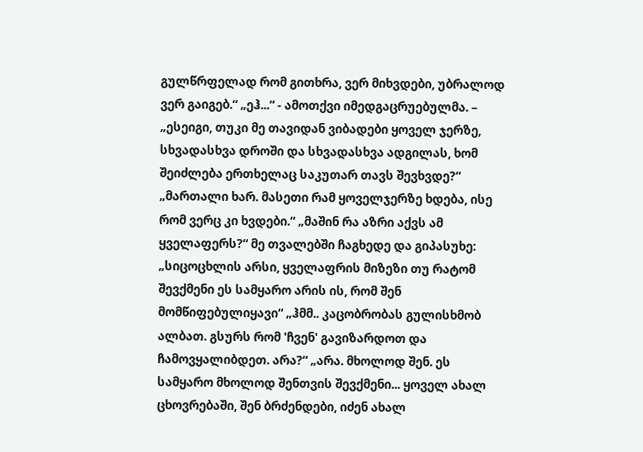გულწრფელად რომ გითხრა, ვერ მიხვდები, უბრალოდ ვერ გაიგებ.“ „ეჰ...“ - ამოთქვი იმედგაცრუებულმა. – „ესეიგი, თუკი მე თავიდან ვიბადები ყოველ ჯერზე, სხვადასხვა დროში და სხვადასხვა ადგილას, ხომ შეიძლება ერთხელაც საკუთარ თავს შევხვდე?“ „მართალი ხარ. მასეთი რამ ყოველჯერზე ხდება, ისე რომ ვერც კი ხვდები.“ „მაშინ რა აზრი აქვს ამ ყველაფერს?“ მე თვალებში ჩაგხედე და გიპასუხე: „სიცოცხლის არსი, ყველაფრის მიზეზი თუ რატომ შევქმენი ეს სამყარო არის ის, რომ შენ მომწიფებულიყავი“ „ჰმმ.. კაცობრობას გულისხმობ ალბათ. გსურს რომ 'ჩვენ' გავიზარდოთ და ჩამოვყალიბდეთ. არა?“ „არა. მხოლოდ შენ. ეს სამყარო მხოლოდ შენთვის შევქმენი... ყოველ ახალ ცხოვრებაში, შენ ბრძენდები, იძენ ახალ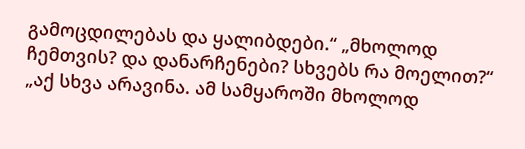გამოცდილებას და ყალიბდები.“ „მხოლოდ ჩემთვის? და დანარჩენები? სხვებს რა მოელით?“ „აქ სხვა არავინა. ამ სამყაროში მხოლოდ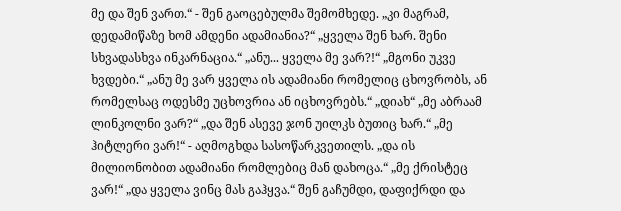მე და შენ ვართ.“ - შენ გაოცებულმა შემომხედე. „კი მაგრამ, დედამიწაზე ხომ ამდენი ადამიანია?“ „ყველა შენ ხარ. შენი სხვადასხვა ინკარნაცია.“ „ანუ... ყველა მე ვარ?!“ „მგონი უკვე ხვდები.“ „ანუ მე ვარ ყველა ის ადამიანი რომელიც ცხოვრობს, ან რომელსაც ოდესმე უცხოვრია ან იცხოვრებს.“ „დიახ“ „მე აბრაამ ლინკოლნი ვარ?“ „და შენ ასევე ჯონ უილკს ბუთიც ხარ.“ „მე ჰიტლერი ვარ!“ - აღმოგხდა სასოწარკვეთილს. „და ის მილიონობით ადამიანი რომლებიც მან დახოცა.“ „მე ქრისტეც ვარ!“ „და ყველა ვინც მას გაჰყვა.“ შენ გაჩუმდი, დაფიქრდი და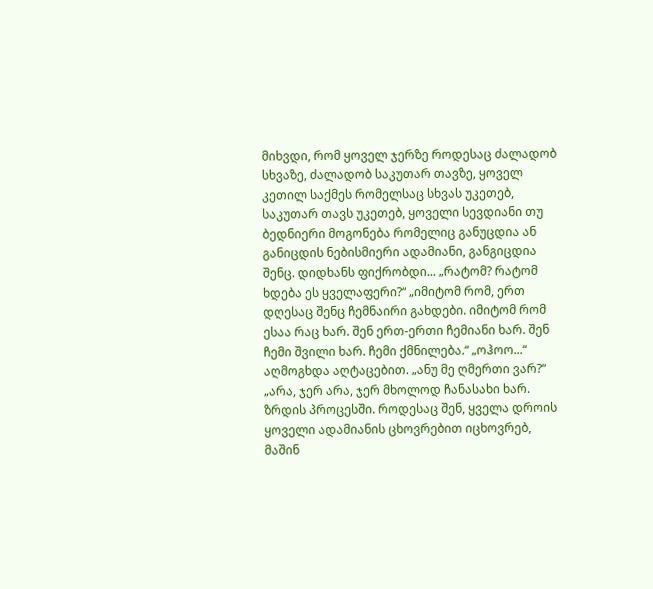მიხვდი, რომ ყოველ ჯერზე როდესაც ძალადობ სხვაზე, ძალადობ საკუთარ თავზე, ყოველ კეთილ საქმეს რომელსაც სხვას უკეთებ, საკუთარ თავს უკეთებ, ყოველი სევდიანი თუ ბედნიერი მოგონება რომელიც განუცდია ან განიცდის ნებისმიერი ადამიანი, განგიცდია შენც. დიდხანს ფიქრობდი... „რატომ? რატომ ხდება ეს ყველაფერი?“ „იმიტომ რომ, ერთ დღესაც შენც ჩემნაირი გახდები. იმიტომ რომ ესაა რაც ხარ. შენ ერთ-ერთი ჩემიანი ხარ. შენ ჩემი შვილი ხარ. ჩემი ქმნილება.“ „ოჰოო...“ აღმოგხდა აღტაცებით. „ანუ მე ღმერთი ვარ?“ „არა, ჯერ არა, ჯერ მხოლოდ ჩანასახი ხარ. ზრდის პროცესში. როდესაც შენ, ყველა დროის ყოველი ადამიანის ცხოვრებით იცხოვრებ, მაშინ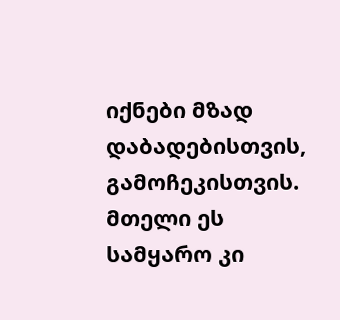იქნები მზად დაბადებისთვის, გამოჩეკისთვის. მთელი ეს სამყარო კი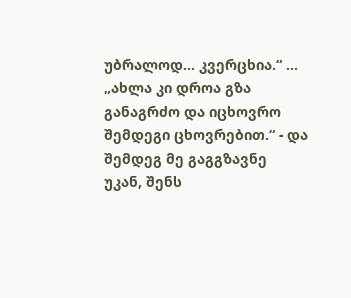უბრალოდ... კვერცხია.“ ... „ახლა კი დროა გზა განაგრძო და იცხოვრო შემდეგი ცხოვრებით.“ - და შემდეგ მე გაგგზავნე უკან, შენს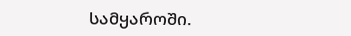სამყაროში.